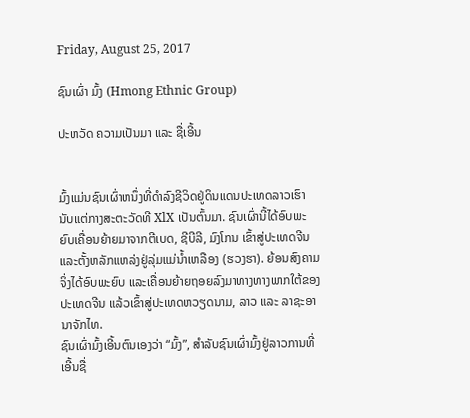Friday, August 25, 2017

ຊົນເຜົ່າ ມົ້ງ (Hmong Ethnic Group)

ປະຫວັດ ຄວາມເປັນມາ ແລະ ຊື່ເອີ້ນ


ມົ້ງແມ່ນຊົນເຜົ່າຫນຶ່ງທີ່ດຳລົງຊີວິດຢູ່ດິນແດນປະເທດລາວເຮົານັບແຕ່ກາງສະຕະວັດທີ XlX ເປັນຕົ້ນມາ. ຊົນເຜົ່ານີ້ໄດ້ອົບພະຍົບເຄື່ອນຍ້າຍມາຈາກຕີເບດ, ຊີບີລີ, ມົງໂກນ ເຂົ້າສູ່ປະເທດຈີນ ແລະຕັ້ງຫລັກແຫລ່ງຢູ່ລຸ່ມແມ່ນ້ຳເຫລືອງ (ຮວງຮາ). ຍ້ອນສົງຄາມຈິ່ງໄດ້ອົບພະຍົບ ແລະເຄື່ອນຍ້າຍຖອຍລົງມາທາງທາງພາກໃຕ້ຂອງປະເທດຈີນ ແລ້ວເຂົ້າສູ່ປະເທດຫວຽດນາມ, ລາວ ແລະ ລາຊະອານາຈັກໄທ.
ຊົນເຜົ່າມົ້ງເອີ້ນຕົນເອງວ່າ “ມົ້ງ”, ສຳລັບຊົນເຜົ່າມົ້ງຢູ່ລາວການທີ່ເອີ້ນຊື່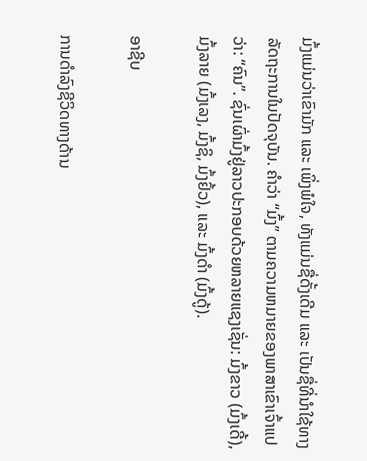ມົ້ງແມ່ນວ່າເຂົາມັກ ແລະ ເພິ່ງພໍໃຈ, ທັງແມ່ນຊື່ດັ້ງເດີມ ແລະ ເປັນຊື່ທີ່ນຳໃຊ້ທາງລັດຖະການໃນປັດຈຸບັນ. ຄຳວ່າ “ມົ້ງ” ຕາມຄວາມຫມາຍຂອງພາສາເຂົາເຈົ້າແປວ່າ: “ຄົນ”. ຊົ່ນເຜົ່າມົ້ງຢູ່ລາວປະກອບດ້ວຍຫລາຍແຊງເຊັ່ນ: ມົ້ງຂາວ (ມົ້ງເດີ້), ມົ້ງລາຍ (ມົ້ງເລງ, ມົ້ງຊິ, ມົ້ງຢົ້ວ), ແລະ ມົ້ງດຳ (ມົ້ງດູ້).

ອາຊີບ

ການດຳລົງຊີວິດທາງດ້ານ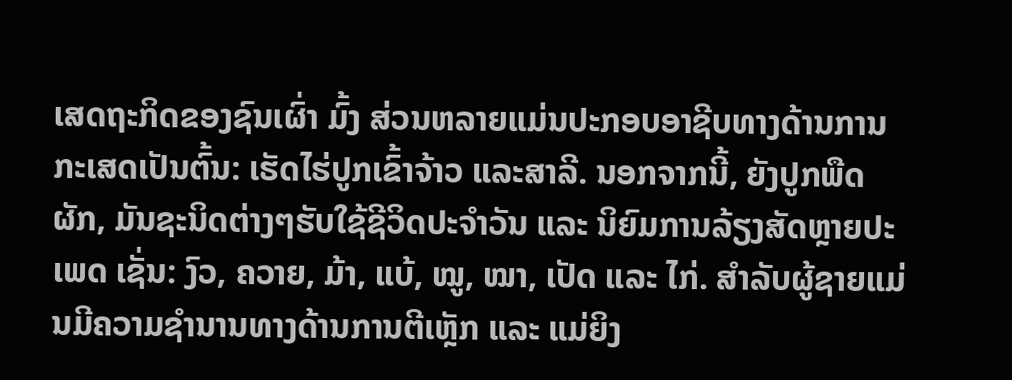ເສດຖະກິດຂອງຊົນເຜົ່າ ມົ້ງ ສ່ວນຫລາຍແມ່ນປະກອບອາຊີບທາງດ້ານການກະເສດເປັນຕົ້ນ: ເຮັດໄຮ່ປູກເຂົ້າຈ້າວ ແລະສາລີ. ນອກຈາກນີ້, ຍັງປູກພືດຜັກ, ມັນຊະນິດຕ່າງໆຮັບໃຊ້ຊີວິດປະຈຳວັນ ແລະ ນິຍົມການລ້ຽງສັດຫຼາຍປະເພດ ເຊັ່ນ: ງົວ, ຄວາຍ, ມ້າ, ແບ້, ໝູ, ໝາ, ເປັດ ແລະ ໄກ່. ສຳລັບຜູ້ຊາຍແມ່ນມີຄວາມຊຳນານທາງດ້ານການຕີເຫຼັກ ແລະ ແມ່ຍິງ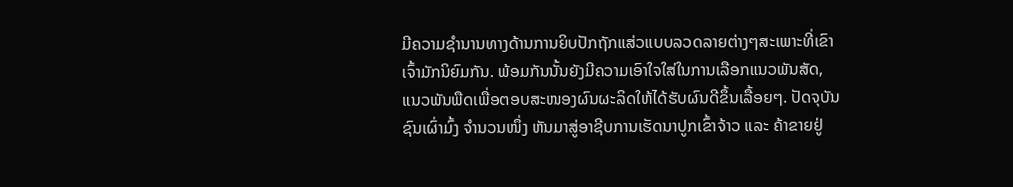ມີຄວາມຊຳນານທາງດ້ານການຍິບປັກຖັກແສ່ວແບບລວດລາຍຕ່າງໆສະເພາະທີ່ເຂົາເຈົ້າມັກນິຍົມກັນ. ພ້ອມກັນນັ້ນຍັງມີຄວາມເອົາໃຈໃສ່ໃນການເລືອກແນວພັນສັດ, ແນວພັນພືດເພື່ອຕອບສະໜອງຜົນຜະລິດໃຫ້ໄດ້ຮັບຜົນດີຂຶ້ນເລື້ອຍໆ. ປັດຈຸບັນ ຊົນເຜົ່າມົ້ງ ຈຳນວນໜຶ່ງ ຫັນມາສູ່ອາຊີບການເຮັດນາປູກເຂົ້າຈ້າວ ແລະ ຄ້າຂາຍຢູ່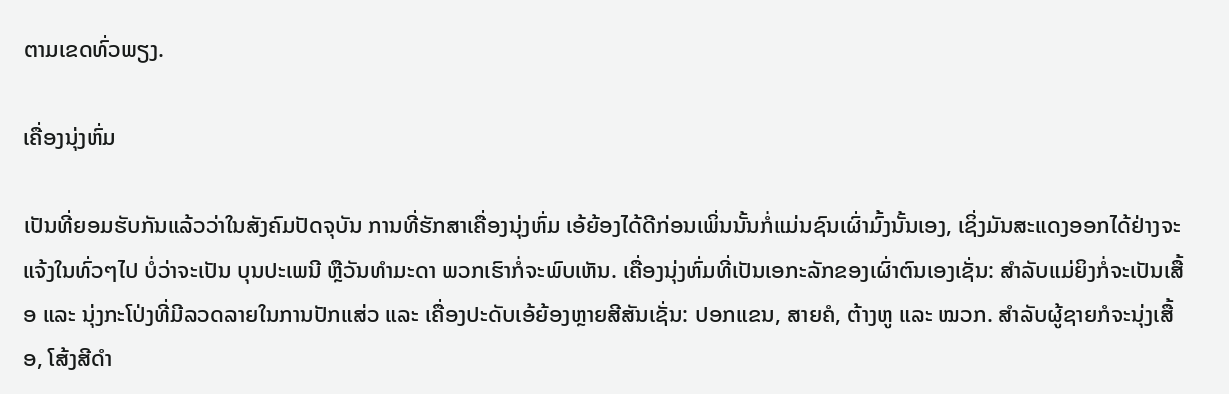ຕາມເຂດທົ່ວພຽງ.

ເຄື່ອງນຸ່ງຫົ່ມ

ເປັນທີ່ຍອມຮັບກັນແລ້ວວ່າໃນສັງຄົມປັດຈຸບັນ ການທີ່ຮັກສາເຄື່ອງນຸ່ງຫົ່ມ ເອ້ຍ້ອງໄດ້ດີກ່ອນເພິ່ນນັ້ນກໍ່ແມ່ນຊົນເຜົ່າມົ້ງນັ້ນເອງ, ເຊິ່ງມັນສະແດງອອກໄດ້ຢ່າງຈະແຈ້ງໃນທົ່ວໆໄປ ບໍ່ວ່າຈະເປັນ ບຸນປະເພນີ ຫຼືວັນທຳມະດາ ພວກເຮົາກໍ່ຈະພົບເຫັນ. ເຄື່ອງນຸ່ງຫົ່ມທີ່ເປັນເອກະລັກຂອງເຜົ່າຕົນເອງເຊັ່ນ: ສຳລັບແມ່ຍິງກໍ່ຈະເປັນເສື້ອ ແລະ ນຸ່ງກະໂປ່ງທີ່ມີລວດລາຍໃນການປັກແສ່ວ ແລະ ເຄື່ອງປະດັບເອ້ຍ້ອງຫຼາຍສີສັນເຊັ່ນ: ປອກແຂນ, ສາຍຄໍ, ຕ້າງຫູ ແລະ ໝວກ. ສຳລັບຜູ້ຊາຍກໍຈະນຸ່ງເສື້ອ, ໂສ້ງສີດຳ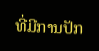ທີ່ມີການປັກ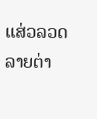ແສ່ວລວດລາຍຕ່າ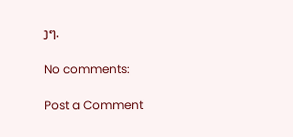ງໆ.

No comments:

Post a Comment